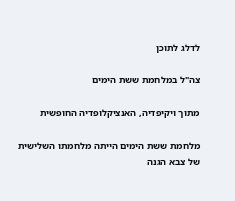לדלג לתוכן

צה"ל במלחמת ששת הימים

מתוך ויקיפדיה, האנציקלופדיה החופשית

מלחמת ששת הימים הייתה מלחמתו השלישית של צבא הגנה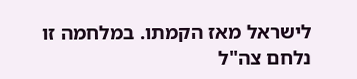לישראל מאז הקמתו. במלחמה זו נלחם צה"ל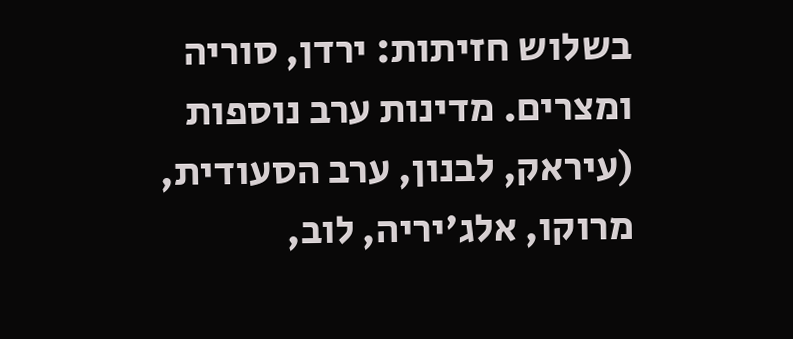בשלוש חזיתות: ירדן, סוריה ומצרים. מדינות ערב נוספות (עיראק, לבנון, ערב הסעודית, מרוקו, אלג'יריה, לוב,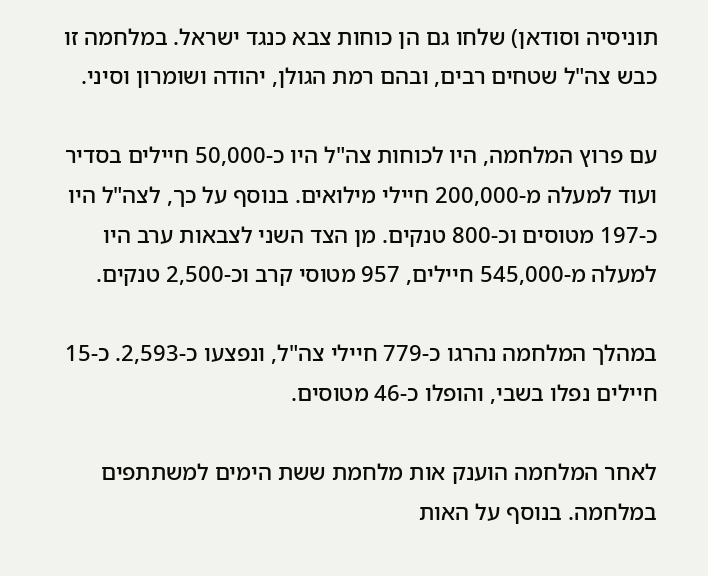תוניסיה וסודאן) שלחו גם הן כוחות צבא כנגד ישראל. במלחמה זו כבש צה"ל שטחים רבים, ובהם רמת הגולן, יהודה ושומרון וסיני.

עם פרוץ המלחמה, היו לכוחות צה"ל היו כ-50,000 חיילים בסדיר ועוד למעלה מ-200,000 חיילי מילואים. בנוסף על כך, לצה"ל היו כ-197 מטוסים וכ-800 טנקים. מן הצד השני לצבאות ערב היו למעלה מ-545,000 חיילים, 957 מטוסי קרב וכ-2,500 טנקים.

במהלך המלחמה נהרגו כ-779 חיילי צה"ל, ונפצעו כ-2,593. כ-15 חיילים נפלו בשבי, והופלו כ-46 מטוסים.

לאחר המלחמה הוענק אות מלחמת ששת הימים למשתתפים במלחמה. בנוסף על האות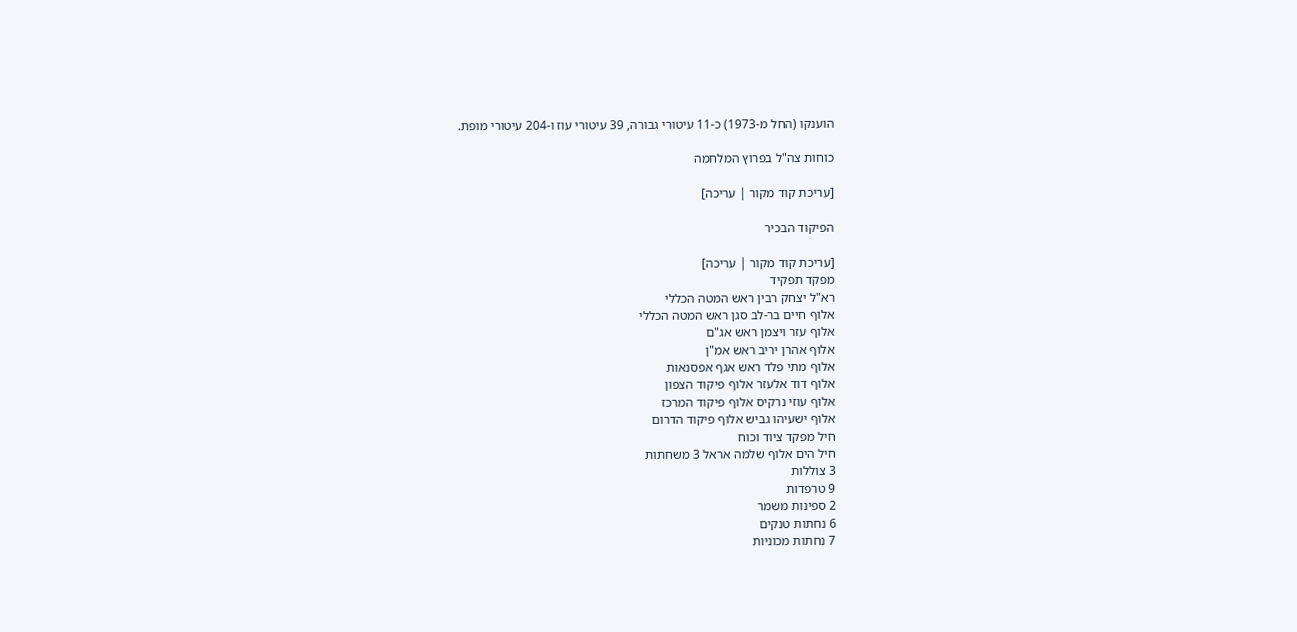הוענקו (החל מ-1973) כ-11 עיטורי גבורה, 39 עיטורי עוז ו-204 עיטורי מופת.

כוחות צה"ל בפרוץ המלחמה

[עריכת קוד מקור | עריכה]

הפיקוד הבכיר

[עריכת קוד מקור | עריכה]
מפקד תפקיד
רא"ל יצחק רבין ראש המטה הכללי
אלוף חיים בר-לב סגן ראש המטה הכללי
אלוף עזר ויצמן ראש אג"ם
אלוף אהרן יריב ראש אמ"ן
אלוף מתי פלד ראש אגף אפסנאות
אלוף דוד אלעזר אלוף פיקוד הצפון
אלוף עוזי נרקיס אלוף פיקוד המרכז
אלוף ישעיהו גביש אלוף פיקוד הדרום
חיל מפקד ציוד וכוח
חיל הים אלוף שלמה אראל 3 משחתות
3 צוללות
9 טרפדות
2 ספינות משמר
6 נחתות טנקים
7 נחתות מכוניות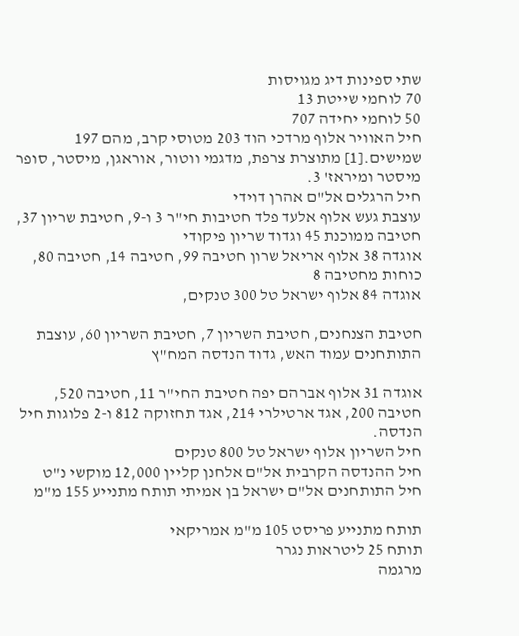שתי ספינות דיג מגויסות
70 לוחמי שייטת 13
50 לוחמי יחידה 707
חיל האוויר אלוף מרדכי הוד 203 מטוסי קרב, מהם 197 שמישים.[1] מתוצרת צרפת, מדגמי ווטור, אוראגן, מיסטר, סופר מיסטר ומיראז' 3.
חיל הרגלים אל"ם אהרן דוידי
עוצבת געש אלוף אלעד פלד חטיבות חי"ר 3 ו-9, חטיבת שריון 37, חטיבה ממוכנת 45 וגדוד שריון פיקודי
אוגדה 38 אלוף אריאל שרון חטיבה 99, חטיבה 14, חטיבה 80, כוחות מחטיבה 8
אוגדה 84 אלוף ישראל טל 300 טנקים,

חטיבת הצנחנים, חטיבת השריון 7, חטיבת השריון 60, עוצבת התותחנים עמוד האש, גדוד הנדסה המח"ץ

אוגדה 31 אלוף אברהם יפה חטיבת החי"ר 11, חטיבה 520, חטיבה 200, אגד ארטילרי 214, אגד תחזוקה 812 ו-2 פלוגות חיל הנדסה.
חיל השריון אלוף ישראל טל 800 טנקים
חיל ההנדסה הקרבית אל"ם אלחנן קליין 12,000 מוקשי נ"ט
חיל התותחנים אל"ם ישראל בן אמיתי תותח מתנייע 155 מ"מ

תותח מתנייע פריסט 105 מ"מ אמריקאי
תותח 25 ליטראות נגרר
מרגמה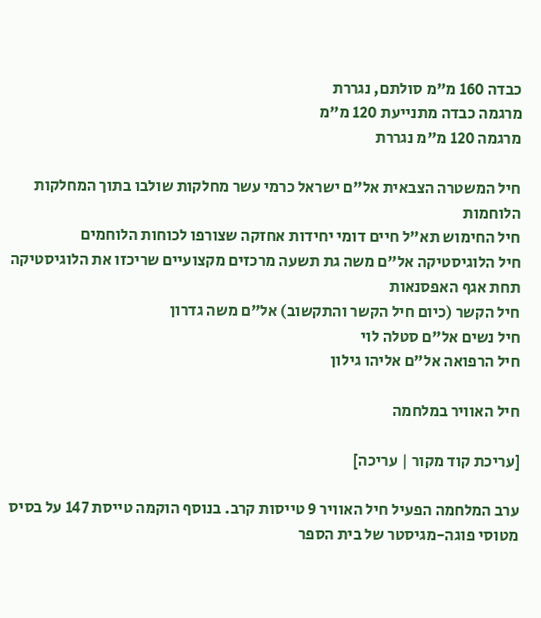כבדה 160 מ"מ סולתם, נגררת
מרגמה כבדה מתנייעת 120 מ"מ
מרגמה 120 מ"מ נגררת

חיל המשטרה הצבאית אל"ם ישראל כרמי עשר מחלקות שולבו בתוך המחלקות הלוחמות
חיל החימוש תא"ל חיים דומי יחידות אחזקה שצורפו לכוחות הלוחמים
חיל הלוגיסטיקה אל"ם משה גת תשעה מרכזים מקצועיים שריכזו את הלוגיסטיקה תחת אגף האפסנאות
חיל הקשר (כיום חיל הקשר והתקשוב) אל"ם משה גדרון
חיל נשים אל"ם סטלה לוי
חיל הרפואה אל"ם אליהו גילון

חיל האוויר במלחמה

[עריכת קוד מקור | עריכה]

ערב המלחמה הפעיל חיל האוויר 9 טייסות קרב. בנוסף הוקמה טייסת 147 על בסיס מטוסי פוגה-מגיסטר של בית הספר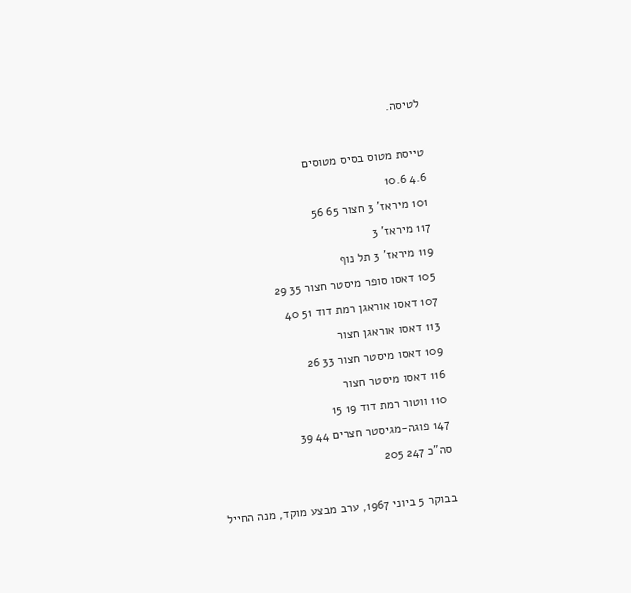לטיסה.

טייסת מטוס בסיס מטוסים
4.6 10.6
101 מיראז' 3 חצור 65 56
117 מיראז' 3
119 מיראז' 3 תל נוף
105 דאסו סופר מיסטר חצור 35 29
107 דאסו אוראגן רמת דוד 51 40
113 דאסו אוראגן חצור
109 דאסו מיסטר חצור 33 26
116 דאסו מיסטר חצור
110 ווטור רמת דוד 19 15
147 פוגה-מגיסטר חצרים 44 39
סה"כ 247 205

בבוקר 5 ביוני 1967, ערב מבצע מוקד, מנה החייל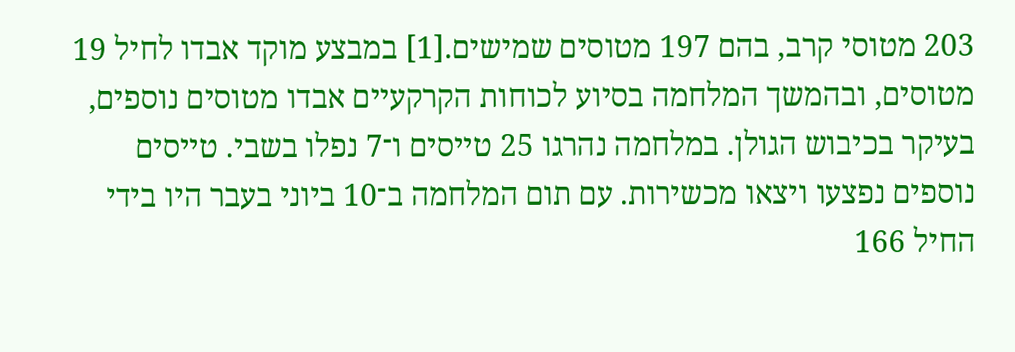203 מטוסי קרב, בהם 197 מטוסים שמישים.[1] במבצע מוקד אבדו לחיל 19 מטוסים, ובהמשך המלחמה בסיוע לכוחות הקרקעיים אבדו מטוסים נוספים, בעיקר בכיבוש הגולן. במלחמה נהרגו 25 טייסים ו־7 נפלו בשבי. טייסים נוספים נפצעו ויצאו מכשירות. עם תום המלחמה ב־10 ביוני בעבר היו בידי החיל 166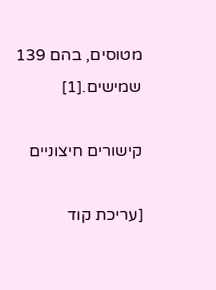מטוסים, בהם 139 שמישים.[1]

קישורים חיצוניים

[עריכת קוד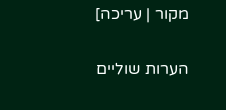מקור | עריכה]

הערות שוליים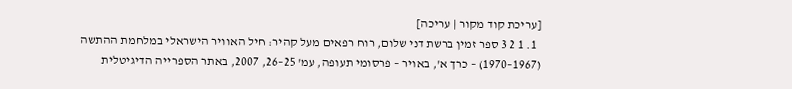[עריכת קוד מקור | עריכה]
  1. 1 2 3 ספר זמין ברשת דני שלום, רוח רפאים מעל קהיר: חיל האוויר הישראלי במלחמת ההתשה (1967–1970) – כרך א', באויר – פרסומי תעופה, עמ' 25–26, 2007, באתר הספרייה הדיגיטלית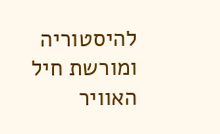להיסטוריה ומורשת חיל האוויר